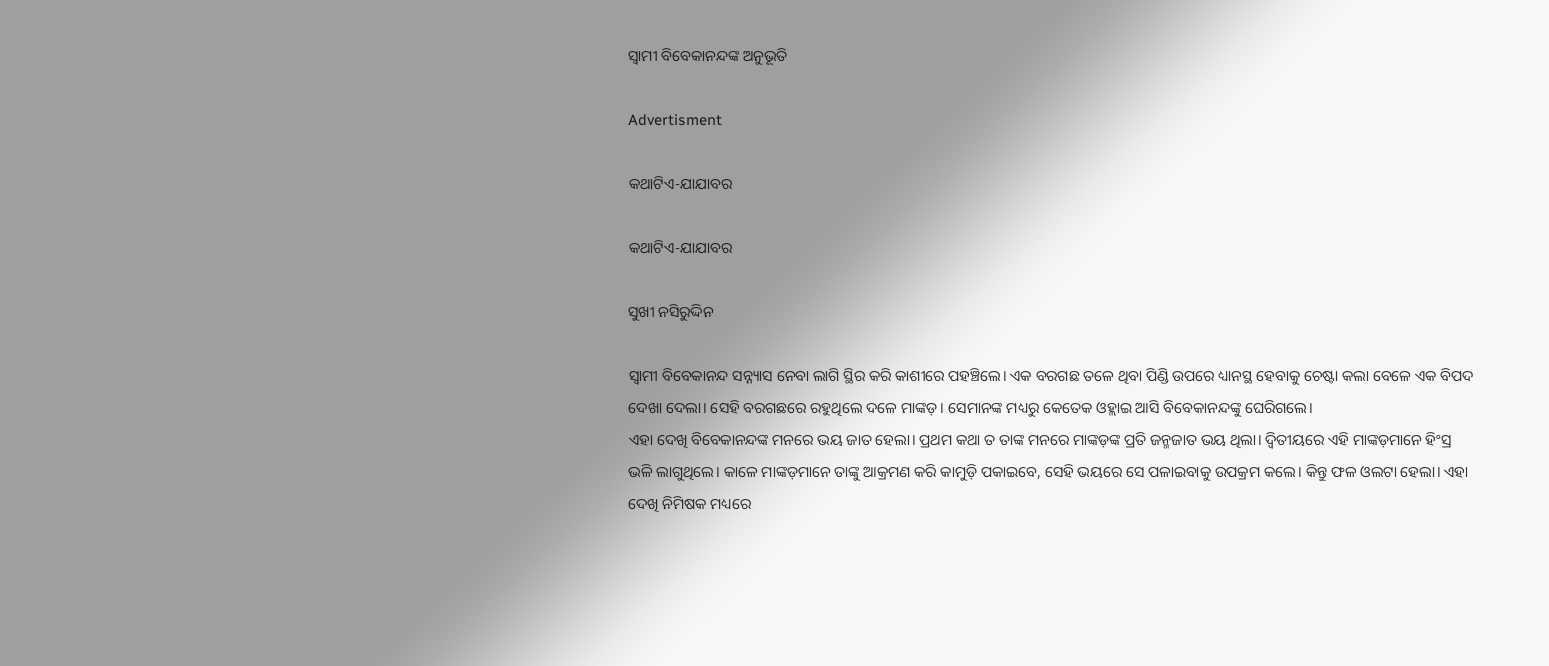ସ୍ବାମୀ ବିବେକାନନ୍ଦଙ୍କ ଅନୁଭୂତି

Advertisment

କଥାଟିଏ-ଯାଯାବର

କଥାଟିଏ-ଯାଯାବର

ସୁଖୀ ନସିରୁଦ୍ଦିନ

ସ୍ବାମୀ ବିବେକାନନ୍ଦ ସନ୍ନ୍ୟାସ ନେବା ଲାଗି ସ୍ଥିର କରି କାଶୀରେ ପହଞ୍ଚିଲେ। ଏକ ବରଗଛ ତଳେ ଥିବା ପିଣ୍ଡି ଉପରେ ଧ୍ୟାନସ୍ଥ ହେବାକୁ ଚେଷ୍ଟା କଲା ବେଳେ ଏକ ବିପଦ ଦେଖା ଦେଲା। ସେହି ବରଗଛରେ ରହୁଥିଲେ ଦଳେ ମାଙ୍କଡ଼। ସେମାନଙ୍କ ମଧ୍ୟରୁ କେତେକ ଓହ୍ଲାଇ ଆସି ବିବେକାନନ୍ଦଙ୍କୁ ଘେରିଗଲେ।
ଏହା ଦେଖି ବିବେକାନନ୍ଦଙ୍କ ମନରେ ଭୟ ଜାତ ହେଲା। ପ୍ରଥମ କଥା ତ ତାଙ୍କ ମନରେ ମାଙ୍କଡ଼ଙ୍କ ପ୍ରତି ଜନ୍ମଜାତ ଭୟ ଥିଲା। ଦ୍ବିତୀୟରେ ଏହି ମାଙ୍କଡ଼ମାନେ ହିଂସ୍ର ଭଳି ଲାଗୁଥିଲେ। କାଳେ ମାଙ୍କଡ଼ମାନେ ତାଙ୍କୁ ଆକ୍ରମଣ କରି କାମୁଡ଼ି ପକାଇବେ, ସେହି ଭୟରେ ସେ ପଳାଇବାକୁ ଉପକ୍ରମ କଲେ। କିନ୍ତୁ ଫଳ ଓଲଟା ହେଲା। ଏହା ଦେଖି ନିମିଷକ ମଧ୍ୟରେ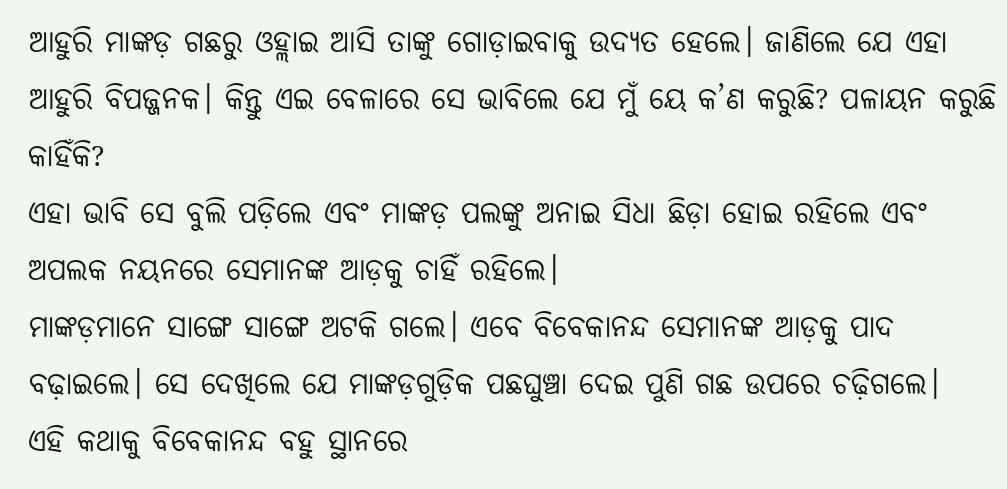ଆହୁରି ମାଙ୍କଡ଼ ଗଛରୁ ଓହ୍ଲାଇ ଆ‌ସି ତାଙ୍କୁ ଗୋଡ଼ାଇବାକୁ ଉଦ୍ୟତ ହେଲେ। ଜାଣିଲେ ଯେ ଏହା ଆହୁରି ବିପଜ୍ଜନକ। କିନ୍ତୁ ଏଇ ବେଳାରେ ସେ ଭାବିଲେ ଯେ ମୁଁ ୟେ କ’ଣ କରୁଛି? ପଳାୟନ କରୁଛି କାହିଁକି?
ଏହା ଭାବି ସେ ବୁଲି ପଡ଼ିଲେ ଏବଂ ମାଙ୍କଡ଼ ପଲଙ୍କୁ ଅନାଇ ସିଧା ଛିଡ଼ା ହୋଇ ରହିଲେ ଏବଂ ଅପଲକ ନୟନରେ ସେମାନଙ୍କ ଆଡ଼କୁ ଚାହିଁ ରହିଲେ।
ମାଙ୍କଡ଼ମାନେ ସାଙ୍ଗେ ସାଙ୍ଗେ ଅଟକି ଗଲେ। ଏବେ ବିବେକାନନ୍ଦ ସେମାନଙ୍କ ଆଡ଼କୁ ପାଦ ବଢ଼ାଇଲେ। ସେ ଦେଖିଲେ ଯେ ମାଙ୍କଡ଼ଗୁଡ଼ିକ ପଛଘୁଞ୍ଚା ଦେଇ ପୁଣି ଗଛ ଉପରେ ଚଢ଼ିଗଲେ।
ଏହି କଥାକୁ ବିବେକାନନ୍ଦ ବହୁ ସ୍ଥାନରେ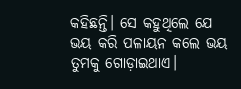କହିଛନ୍ତି। ସେ କହୁଥିଲେ ଯେ ଭୟ କରି ପଳାୟନ କଲେ ଭୟ ତୁମକୁ ଗୋଡ଼ାଇଥାଏ।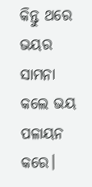କିନ୍ତୁ ଥରେ ଭୟର ସାମନା କଲେ ଭୟ ପଳାୟନ କରେ।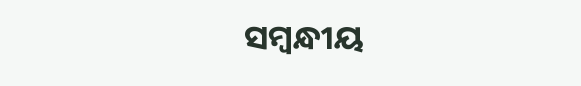ସମ୍ବନ୍ଧୀୟ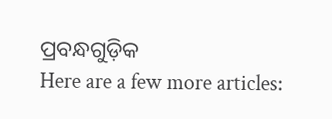ପ୍ରବନ୍ଧଗୁଡ଼ିକ
Here are a few more articles: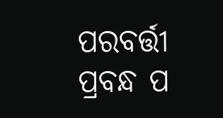ପରବର୍ତ୍ତୀ ପ୍ରବନ୍ଧ ପ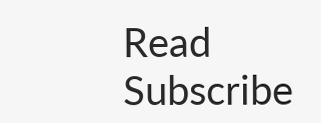Read
Subscribe